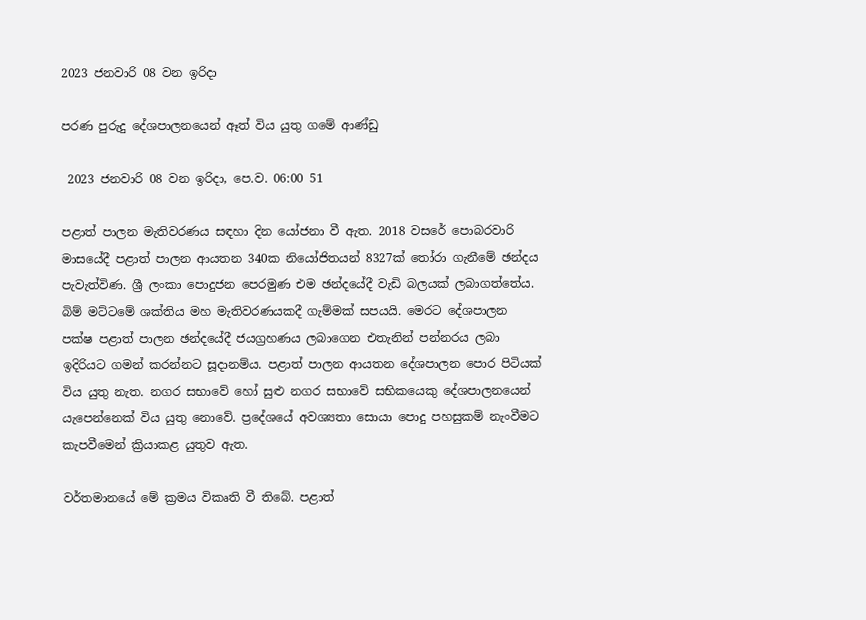2023 ජනවාරි 08 වන ඉරිදා

පරණ පුරුදු දේශපාලනයෙන් ඈත් විය යුතු ගමේ ආණ්ඩු

 2023 ජනවාරි 08 වන ඉරිදා, පෙ.ව. 06:00 51

පළාත් පාලන මැතිවරණය සඳහා දින යෝජනා වී ඇත. 2018 වසරේ පොබරවාරි මාසයේදී පළාත් පාලන ආයතන 340ක නියෝජිතයන් 8327ක් තෝරා ගැනීමේ ඡන්දය පැවැත්විණ. ශ්‍රී ලංකා පොදුජන පෙරමුණ එම ඡන්දයේදී වැඩි බලයක් ලබාගත්තේය.  බිම් මට්ටමේ ශක්තිය මහ මැතිවරණයකදී ගැම්මක් සපයයි. මෙරට දේශපාලන පක්ෂ පළාත් පාලන ඡන්දයේදී ජයග්‍රහණය ලබාගෙන එතැනින් පන්නරය ලබා ඉදිරියට ගමන් කරන්නට සූදානම්ය. පළාත් පාලන ආයතන දේශපාලන පොර පිටියක් විය යුතු නැත. නගර සභාවේ හෝ සුළු නගර සභාවේ සභිකයෙකු දේශපාලනයෙන් යැපෙන්නෙක් විය යුතු නොවේ. ප්‍රදේශයේ අවශ්‍යතා සොයා පොදු පහසුකම් නැංවීමට කැපවීමෙන් ක්‍රියාකළ යුතුව ඇත.

වර්තමානයේ මේ ක්‍රමය විකෘති වී තිබේ. පළාත්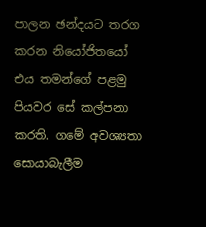පාලන ඡන්දයට තරග කරන නියෝජිතයෝ එය තමන්ගේ පළමු පියවර සේ කල්පනා කරති. ගමේ අවශ්‍යතා සොයාබැලීම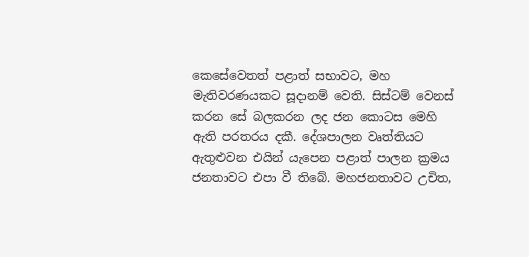කෙසේවෙතත් පළාත් සභාවට, මහ මැතිවරණයකට සූදානම් වෙති. සිස්ටම් වෙනස් කරන සේ බලකරන ලද ජන කොටස මෙහි ඇති පරතරය දකී. දේශපාලන වෘත්තියට ඇතුළුවන එයින් යැපෙන පළාත් පාලන ක්‍රමය ජනතාවට එපා වී තිබේ. මහජනතාවට උචිත,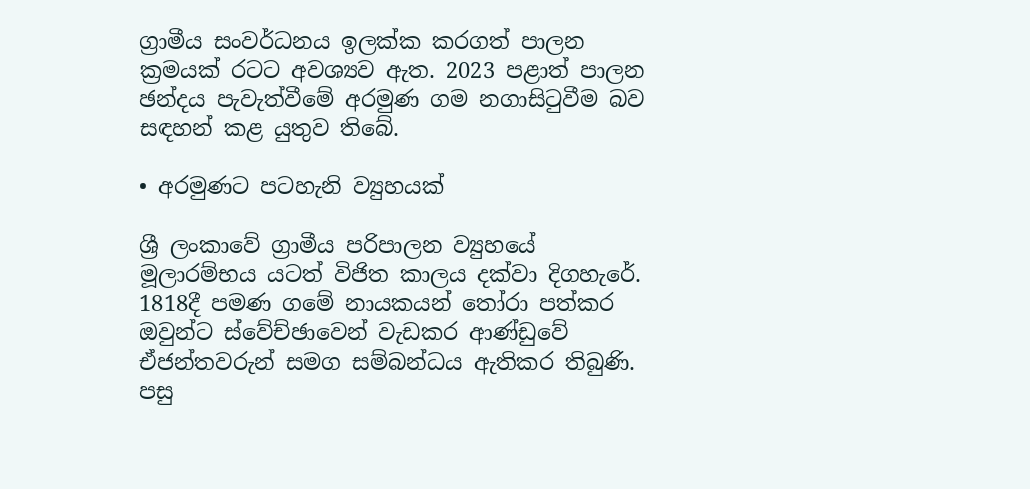ග්‍රාමීය සංවර්ධනය ඉලක්ක කරගත් පාලන ක්‍රමයක් රටට අවශ්‍යව ඇත. 2023 පළාත් පාලන ඡන්දය පැවැත්වීමේ අරමුණ ගම නගාසිටුවීම බව සඳහන් කළ යුතුව තිබේ.

• අරමුණට පටහැනි ව්‍යුහයක්

ශ්‍රී ලංකාවේ ග්‍රාමීය පරිපාලන ව්‍යුහයේ මූලාරම්භය යටත් විජිත කාලය දක්වා දිගහැරේ. 1818දී පමණ ගමේ නායකයන් තෝරා පත්කර ඔවුන්ට ස්වේච්ඡාවෙන් වැඩකර ආණ්ඩුවේ ඒජන්තවරුන් සමග සම්බන්ධය ඇතිකර තිබුණි. පසු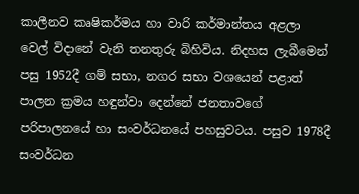කාලීනව කෘෂිකර්මය හා වාරි කර්මාන්තය අළලා වෙල් විදානේ වැනි තනතුරු බිහිවිය. නිදහස ලැබීමෙන් පසු 1952දී ගම් සභා, නගර සභා වශයෙන් පළාත් පාලන ක්‍රමය හඳුන්වා දෙන්නේ ජනතාවගේ පරිපාලනයේ හා සංවර්ධනයේ පහසුවටය. පසුව 1978දී සංවර්ධන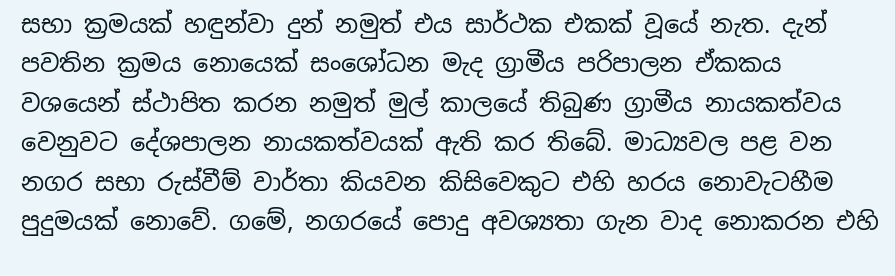සභා ක්‍රමයක් හඳුන්වා දුන් නමුත් එය සාර්ථක එකක් වූයේ නැත. දැන් පවතින ක්‍රමය නොයෙක් සංශෝධන මැද ග්‍රාමීය පරිපාලන ඒකකය වශයෙන් ස්ථාපිත කරන නමුත් මුල් කාලයේ තිබුණ ග්‍රාමීය නායකත්වය වෙනුවට දේශපාලන නායකත්වයක් ඇති කර තිබේ. මාධ්‍යවල පළ වන නගර සභා රුස්වීම් වාර්තා කියවන කිසිවෙකුට එහි හරය නොවැටහීම පුදුමයක් නොවේ. ගමේ, නගරයේ පොදු අවශ්‍යතා ගැන වාද නොකරන එහි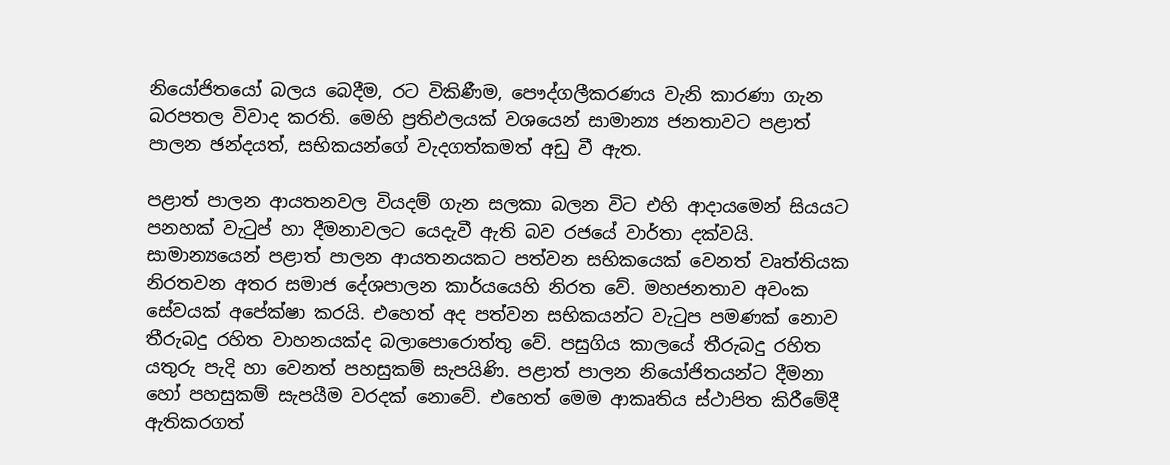නියෝජිතයෝ බලය බෙදීම, රට විකිණීම, පෞද්ගලීකරණය වැනි කාරණා ගැන බරපතල විවාද කරති. මෙහි ප්‍රතිඵලයක් වශයෙන් සාමාන්‍ය ජනතාවට පළාත් පාලන ඡන්දයත්, සභිකයන්ගේ වැදගත්කමත් අඩු වී ඇත.

පළාත් පාලන ආයතනවල වියදම් ගැන සලකා බලන විට එහි ආදායමෙන් සියයට පනහක් වැටුප් හා දීමනාවලට යෙදැවී ඇති බව රජයේ වාර්තා දක්වයි. සාමාන්‍යයෙන් පළාත් පාලන ආයතනයකට පත්වන සභිකයෙක් වෙනත් වෘත්තියක නිරතවන අතර සමාජ දේශපාලන කාර්යයෙහි නිරත වේ. මහජනතාව අවංක සේවයක් අපේක්ෂා කරයි. එහෙත් අද පත්වන සභිකයන්ට වැටුප පමණක් නොව තීරුබදු රහිත වාහනයක්ද බලාපොරොත්තු වේ. පසුගිය කාලයේ තීරුබදු රහිත යතුරු පැදි හා වෙනත් පහසුකම් සැපයිණි. පළාත් පාලන නියෝජිතයන්ට දීමනා හෝ පහසුකම් සැපයීම වරදක් නොවේ. එහෙත් මෙම ආකෘතිය ස්ථාපිත කිරීමේදී ඇතිකරගත්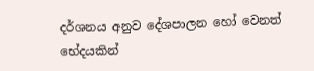දර්ශනය අනුව දේශපාලන හෝ වෙනත් භේදයකින්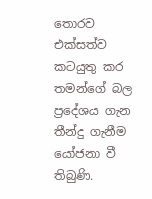තොරව එක්සත්ව කටයුතු කර තමන්ගේ බල ප්‍රදේශය ගැන තීන්දු ගැනීම යෝජනා වී තිබුණි.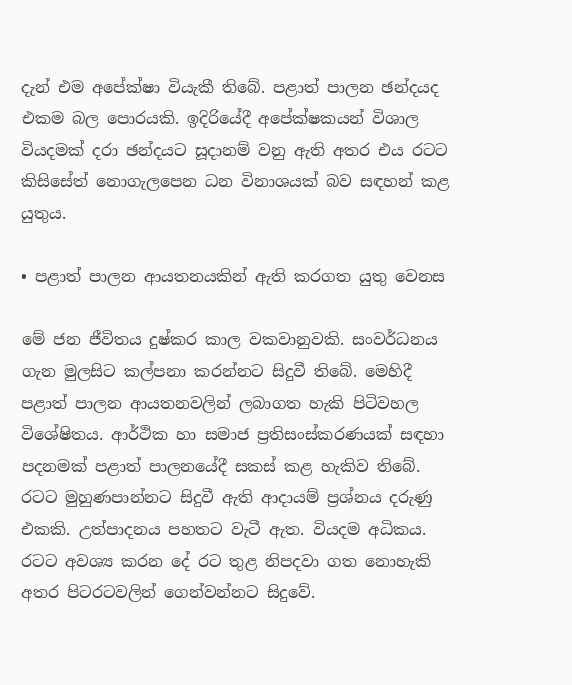දැන් එම අපේක්ෂා වියැකී තිබේ. පළාත් පාලන ඡන්දයද එකම බල පොරයකි. ඉදිරියේදී අපේක්ෂකයන් විශාල වියදමක් දරා ඡන්දයට සූදානම් වනු ඇති අතර එය රටට කිසිසේත් නොගැලපෙන ධන විනාශයක් බව සඳහන් කළ යුතුය.

• පළාත් පාලන ආයතනයකින් ඇති කරගත යුතු වෙනස

මේ ජන ජීවිතය දුෂ්කර කාල වකවානුවකි. සංවර්ධනය ගැන මුලසිට කල්පනා කරන්නට සිදුවී තිබේ. මෙහිදී පළාත් පාලන ආයතනවලින් ලබාගත හැකි පිටිවහල විශේෂිතය. ආර්ථික හා සමාජ ප්‍රතිසංස්කරණයක් සඳහා පදනමක් පළාත් පාලනයේදී සකස් කළ හැකිව තිබේ. රටට මුහුණපාන්නට සිදුවී ඇති ආදායම් ප්‍රශ්නය දරුණු එකකි. උත්පාදනය පහතට වැටී ඇත. වියදම අධිකය. රටට අවශ්‍ය කරන දේ රට තුළ නිපදවා ගත නොහැකි අතර පිටරටවලින් ගෙන්වන්නට සිදුවේ.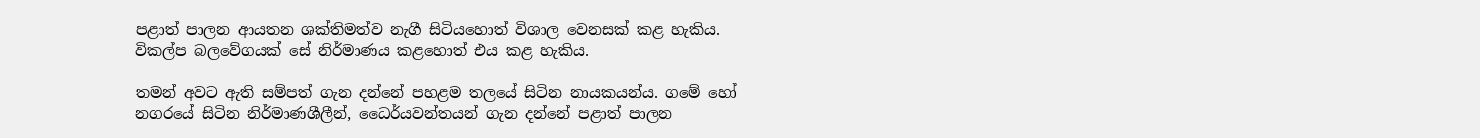පළාත් පාලන ආයතන ශක්තිමත්ව නැගී සිටියහොත් විශාල වෙනසක් කළ හැකිය. විකල්ප බලවේගයක් සේ නිර්මාණය කළහොත් එය කළ හැකිය.

තමන් අවට ඇති සම්පත් ගැන දන්නේ පහළම තලයේ සිටින නායකයන්ය. ගමේ හෝ නගරයේ සිටින නිර්මාණශීලීන්, ධෛර්යවන්තයන් ගැන දන්නේ පළාත් පාලන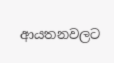ආයතනවලට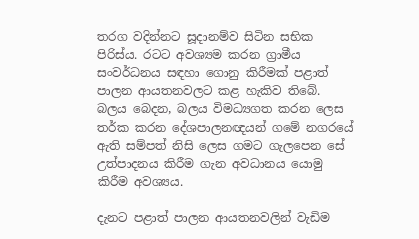තරග වදින්නට සූදානම්ව සිටින සභික පිරිස්ය. රටට අවශ්‍යම කරන ග්‍රාමීය සංවර්ධනය සඳහා ගොනු කිරීමක් පළාත් පාලන ආයතනවලට කළ හැකිව තිබේ. බලය බෙදන, බලය විමධ්‍යගත කරන ලෙස තර්ක කරන දේශපාලනඥයන් ගමේ නගරයේ ඇති සම්පත් නිසි ලෙස ගමට ගැලපෙන සේ උත්පාදනය කිරීම ගැන අවධානය යොමු කිරීම අවශ්‍යය.

දැනට පළාත් පාලන ආයතනවලින් වැඩිම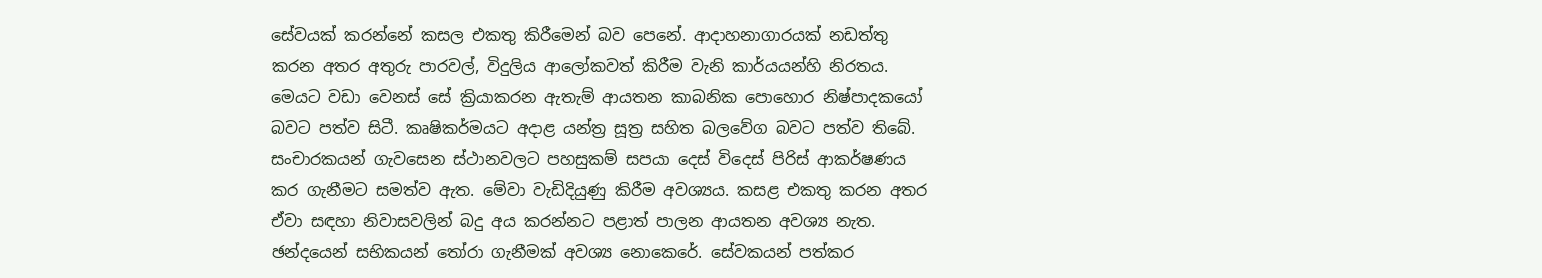සේවයක් කරන්නේ කසල එකතු කිරීමෙන් බව පෙනේ. ආදාහනාගාරයක් නඩත්තු කරන අතර අතුරු පාරවල්, විදුලිය ආලෝකවත් කිරීම වැනි කාර්යයන්හි නිරතය. මෙයට වඩා වෙනස් සේ ක්‍රියාකරන ඇතැම් ආයතන කාබනික පොහොර නිෂ්පාදකයෝ බවට පත්ව සිටී. කෘෂිකර්මයට අදාළ යන්ත්‍ර සූත්‍ර සහිත බලවේග බවට පත්ව තිබේ. සංචාරකයන් ගැවසෙන ස්ථානවලට පහසුකම් සපයා දෙස් විදෙස් පිරිස් ආකර්ෂණය කර ගැනීමට සමත්ව ඇත. මේවා වැඩිදියුණු කිරීම අවශ්‍යය. කසළ එකතු කරන අතර ඒවා සඳහා නිවාසවලින් බදු අය කරන්නට පළාත් පාලන ආයතන අවශ්‍ය නැත. ඡන්දයෙන් සභිකයන් තෝරා ගැනීමක් අවශ්‍ය නොකෙරේ. සේවකයන් පත්කර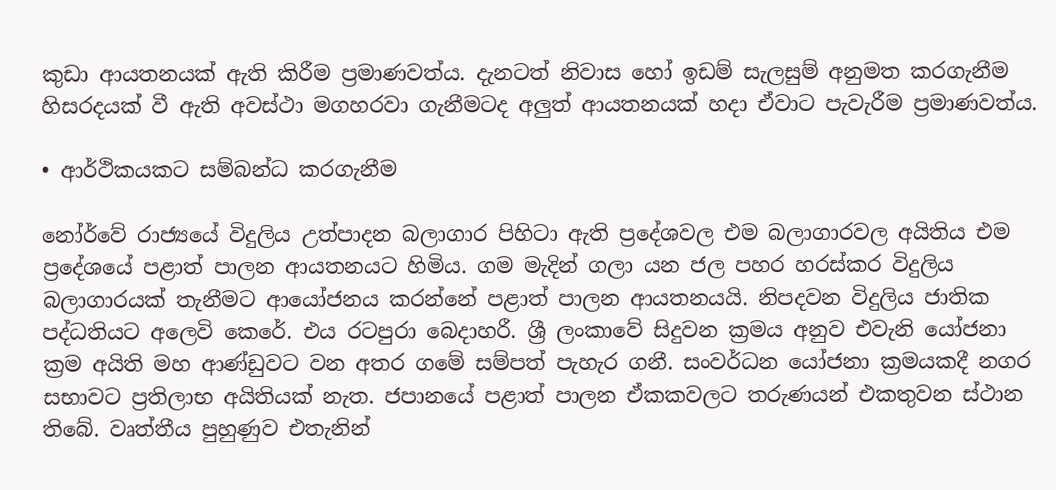කුඩා ආයතනයක් ඇති කිරීම ප්‍රමාණවත්ය. දැනටත් නිවාස හෝ ඉඩම් සැලසුම් අනුමත කරගැනීම හිසරදයක් වී ඇති අවස්ථා මගහරවා ගැනීමටද අලුත් ආයතනයක් හදා ඒවාට පැවැරීම ප්‍රමාණවත්ය.

• ආර්ථිකයකට සම්බන්ධ කරගැනීම

නෝර්වේ රාජ්‍යයේ විදුලිය උත්පාදන බලාගාර පිහිටා ඇති ප්‍රදේශවල එම බලාගාරවල අයිතිය එම ප්‍රදේශයේ පළාත් පාලන ආයතනයට හිමිය. ගම මැදින් ගලා යන ජල පහර හරස්කර විදුලිය බලාගාරයක් තැනීමට ආයෝජනය කරන්නේ පළාත් පාලන ආයතනයයි. නිපදවන විදුලිය ජාතික පද්ධතියට අලෙවි කෙරේ. එය රටපුරා බෙදාහරී. ශ්‍රී ලංකාවේ සිදුවන ක්‍රමය අනුව එවැනි යෝජනා ක්‍රම අයිති මහ ආණ්ඩුවට වන අතර ගමේ සම්පත් පැහැර ගනී. සංවර්ධන යෝජනා ක්‍රමයකදී නගර සභාවට ප්‍රතිලාභ අයිතියක් නැත. ජපානයේ පළාත් පාලන ඒකකවලට තරුණයන් එකතුවන ස්ථාන තිබේ. වෘත්තීය පුහුණුව එතැනින්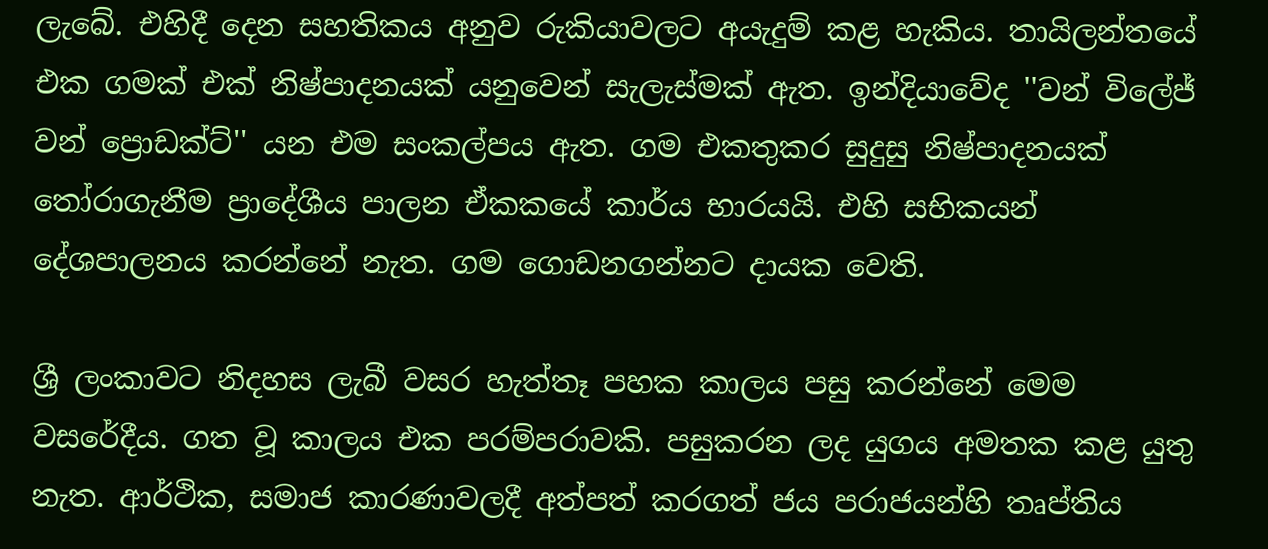ලැබේ. එහිදී දෙන සහතිකය අනුව රුකියාවලට අයැදුම් කළ හැකිය. තායිලන්තයේ එක ගමක් එක් නිෂ්පාදනයක් යනුවෙන් සැලැස්මක් ඇත. ඉන්දියාවේද ''වන් විලේජ් වන් ප්‍රොඩක්ට්'' යන එම සංකල්පය ඇත. ගම එකතුකර සුදුසු නිෂ්පාදනයක් තෝරාගැනීම ප්‍රාදේශීය පාලන ඒකකයේ කාර්ය භාරයයි. එහි සභිකයන් දේශපාලනය කරන්නේ නැත. ගම ගොඩනගන්නට දායක වෙති.

ශ්‍රී ලංකාවට නිදහස ලැබී වසර හැත්තෑ පහක කාලය පසු කරන්නේ මෙම වසරේදීය. ගත වූ කාලය එක පරම්පරාවකි. පසුකරන ලද යුගය අමතක කළ යුතු නැත. ආර්ථික, සමාජ කාරණාවලදී අත්පත් කරගත් ජය පරාජයන්හි තෘප්තිය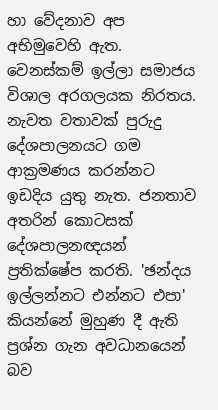හා වේදනාව අප අභිමුවෙහි ඇත. වෙනස්කම් ඉල්ලා සමාජය විශාල අරගලයක නිරතය. නැවත වතාවක් පුරුදු දේශපාලනයට ගම ආක්‍රමණය කරන්නට ඉඩදිය යුතු නැත. ජනතාව අතරින් කොටසක් දේශපාලනඥයන් ප්‍රතික්ෂේප කරති. 'ඡන්දය ඉල්ලන්නට එන්නට එපා' කියන්නේ මුහුණ දී ඇති ප්‍රශ්න ගැන අවධානයෙන් බව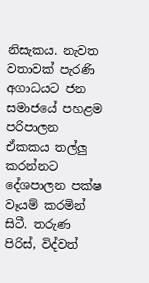නිසැකය. නැවත වතාවක් පැරණි අගාධයට ජන සමාජයේ පහළම පරිපාලන ඒකකය තල්ලු කරන්නට දේශපාලන පක්ෂ වෑයම් කරමින් සිටී. තරුණ පිරිස්, විද්වත්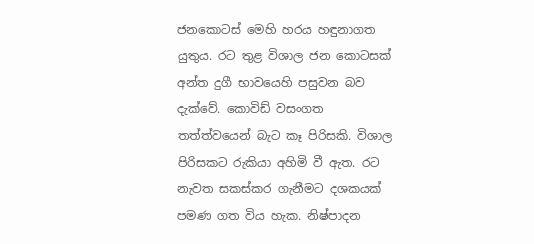ජනකොටස් මෙහි හරය හඳුනාගත යුතුය. රට තුළ විශාල ජන කොටසක් අන්ත දුගී භාවයෙහි පසුවන බව දැක්වේ. කොවිඩ් වසංගත තත්ත්වයෙන් බැට කෑ පිරිසකි. විශාල පිරිසකට රුකියා අහිමි වී ඇත. රට නැවත සකස්කර ගැනීමට දශකයක් පමණ ගත විය හැක. නිෂ්පාදන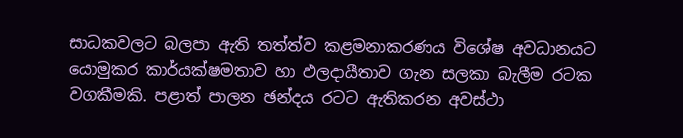සාධකවලට බලපා ඇති තත්ත්ව කළමනාකරණය විශේෂ අවධානයට යොමුකර කාර්යක්ෂමතාව හා ඵලදායීතාව ගැන සලකා බැලීම රටක වගකීමකි. පළාත් පාලන ඡන්දය රටට ඇතිකරන අවස්ථා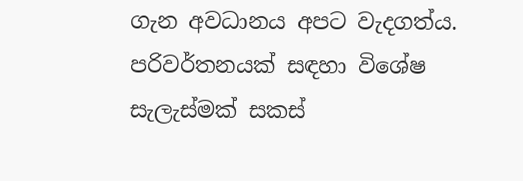ගැන අවධානය අපට වැදගත්ය. පරිවර්තනයක් සඳහා විශේෂ සැලැස්මක් සකස්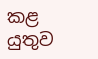කළ යුතුව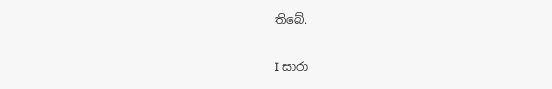තිබේ.

I සාරා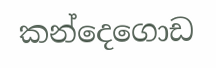කන්දෙගොඩ